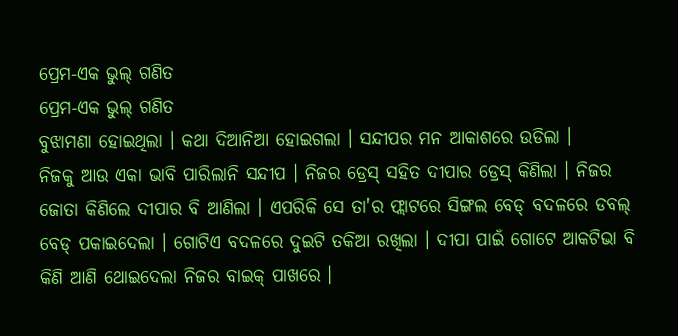ପ୍ରେମ-ଏକ ଭୁଲ୍ ଗଣିତ
ପ୍ରେମ-ଏକ ଭୁଲ୍ ଗଣିତ
ବୁଝାମଣା ହୋଇଥିଲା । କଥା ଦିଆନିଆ ହୋଇଗଲା । ସନ୍ଦୀପର ମନ ଆକାଶରେ ଉଡିଲା ।
ନିଜକୁ ଆଉ ଏକା ଭାବି ପାରିଲାନି ସନ୍ଦୀପ । ନିଜର ଡ୍ରେସ୍ ସହିତ ଦୀପାର ଡ୍ରେସ୍ କିଣିଲା । ନିଜର ଜୋତା କିଣିଲେ ଦୀପାର ବି ଆଣିଲା । ଏପରିକି ସେ ତା'ର ଫ୍ଲାଟରେ ସିଙ୍ଗଲ ବେଡ୍ ବଦଳରେ ଡବଲ୍ ବେଡ୍ ପକାଇଦେଲା । ଗୋଟିଏ ବଦଳରେ ଦୁଇଟି ତକିଆ ରଖିଲା । ଦୀପା ପାଇଁ ଗୋଟେ ଆକଟିଭା ବି କିଣି ଆଣି ଥୋଇଦେଲା ନିଜର ବାଇକ୍ ପାଖରେ ।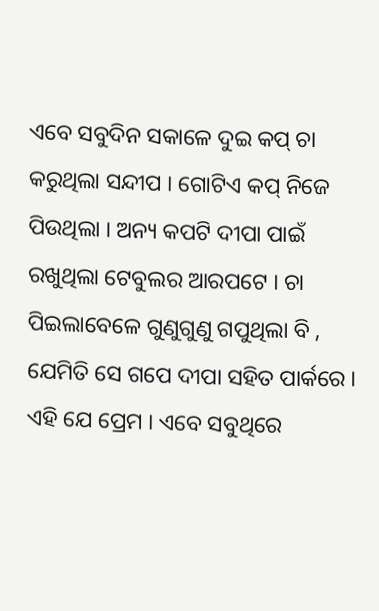ଏବେ ସବୁଦିନ ସକାଳେ ଦୁଇ କପ୍ ଚା କରୁଥିଲା ସନ୍ଦୀପ । ଗୋଟିଏ କପ୍ ନିଜେ ପିଉଥିଲା । ଅନ୍ୟ କପଟି ଦୀପା ପାଇଁ ରଖୁଥିଲା ଟେବୁଲର ଆରପଟେ । ଚା ପିଇଲାବେଳେ ଗୁଣୁଗୁଣୁ ଗପୁଥିଲା ବି , ଯେମିତି ସେ ଗପେ ଦୀପା ସହିତ ପାର୍କରେ ।
ଏହି ଯେ ପ୍ରେମ । ଏବେ ସବୁଥିରେ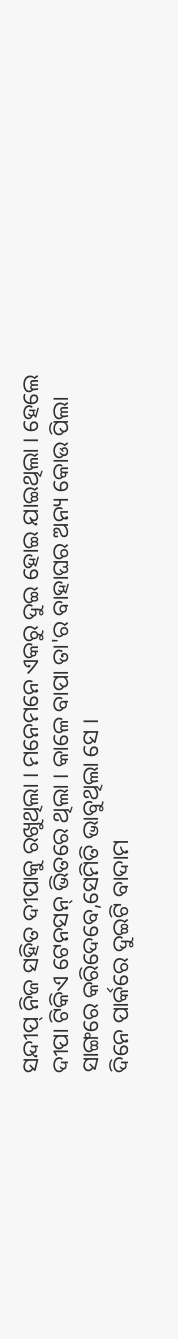ସନ୍ଦୀପ୍ ନିଜ ସହିତ ଦୀପାକୁ ରଖୁଥିଲା । ମନେମନେ ଏକରୁ ଦୁଇ ହୋଇ ଯାଇଥିଲା । ହେଲେ ଦୀପା ଟିକିଏ ଟେନସନ୍ ଭିତରେ ଥିଲା । କାଳେ ବାପା ତା'ର ବାହାଘର ଅନ୍ୟ କୋଉ ପିଲା ସାଙ୍ଗରେ କରିଦେବେ,ସେମିତି ଭାବୁଥିଲା ସେ ।
ଦିନେ ପାର୍କରେ ଦୁଇଟି ବାଦାମ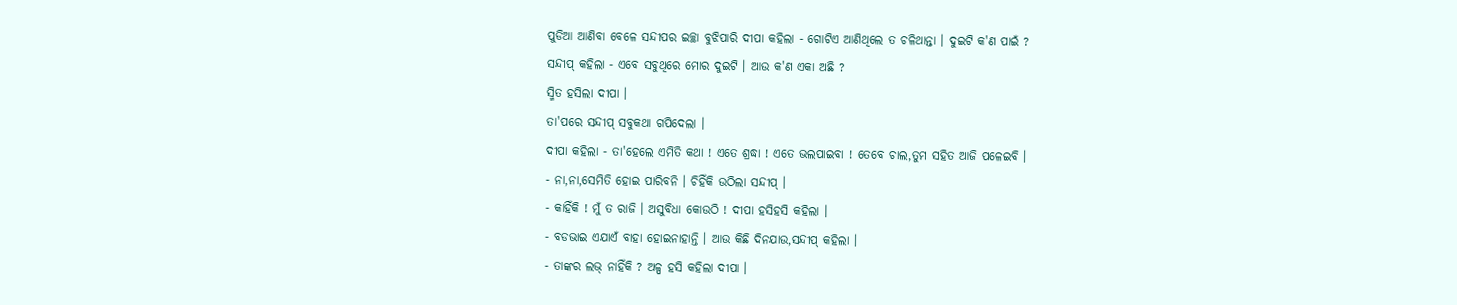ପୁଡିଆ ଆଣିବା ବେଳେ ସନ୍ଦୀପର ଇଚ୍ଛା ବୁଝିପାରି ଦୀପା କହିଲା - ଗୋଟିଏ ଆଣିଥିଲେ ତ ଚଳିଥାନ୍ତା । ଦୁଇଟି କ'ଣ ପାଇଁ ?
ସନ୍ଦୀପ୍ କହିଲା - ଏବେ ସବୁଥିରେ ମୋର ଦୁଇଟି । ଆଉ କ'ଣ ଏକା ଅଛି ?
ସ୍ମିତ ହସିଲା ଦୀପା ।
ତା'ପରେ ସନ୍ଦୀପ୍ ସବୁକଥା ଗପିଦେଲା ।
ଦୀପା କହିଲା - ତା'ହେଲେ ଏମିତି କଥା ! ଏତେ ଶ୍ରଦ୍ଧା ! ଏତେ ଭଲପାଇବା ! ତେବେ ଚାଲ,ତୁମ ସହିତ ଆଜି ପଳେଇବି ।
- ନା,ନା,ସେମିତି ହୋଇ ପାରିବନି । ଚିହିଁକି ଉଠିଲା ସନ୍ଦୀପ୍ ।
- କାହିଁକି ! ମୁଁ ତ ରାଜି । ଅସୁବିଧା କୋଉଠି ! ଦୀପା ହସିହସି କହିଲା ।
- ବଡଭାଇ ଏଯାଏଁ ବାହା ହୋଇନାହାନ୍ତି । ଆଉ କିଛି ଦିନଯାଉ,ସନ୍ଦୀପ୍ କହିଲା ।
- ତାଙ୍କର ଲଭ୍ ନାହିଁକି ? ଅଳ୍ପ ହସି କହିଲା ଦୀପା ।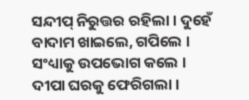ସନ୍ଦୀପ୍ ନିରୁତ୍ତର ରହିଲା । ଦୁହେଁ ବାଦାମ ଖାଇଲେ, ଗପିଲେ । ସଂଧ୍ୟାକୁ ଉପଭୋଗ କଲେ । ଦୀପା ଘରକୁ ଫେରିଗଲା ।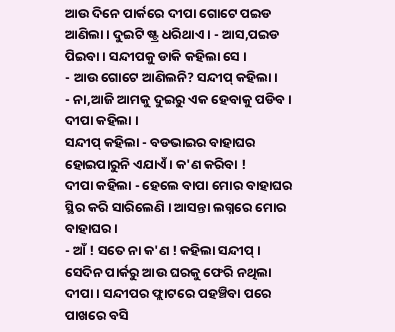ଆଉ ଦିନେ ପାର୍କରେ ଦୀପା ଗୋଟେ ପଇଡ ଆଣିଲା । ଦୁଇଟି ଷ୍ଟ୍ର ଧରିଥାଏ । - ଆସ,ପଇଡ ପିଇବା । ସନ୍ଦୀପକୁ ଡାକି କହିଲା ସେ ।
- ଆଉ ଗୋଟେ ଆଣିଲନି? ସନ୍ଦୀପ୍ କହିଲା ।
- ନା,ଆଜି ଆମକୁ ଦୁଇରୁ ଏକ ହେବାକୁ ପଡିବ । ଦୀପା କହିଲା ।
ସନ୍ଦୀପ୍ କହିଲା - ବଡଭାଇର ବାହାଘର ହୋଇପାରୁନି ଏଯାଏଁ । କ'ଣ କରିବା !
ଦୀପା କହିଲା - ହେଲେ ବାପା ମୋର ବାହାଘର ସ୍ଥିର କରି ସାରିଲେଣି । ଆସନ୍ତା ଲଗ୍ନରେ ମୋର ବାହାଘର ।
- ଆଁ ! ସତେ ନା କ'ଣ ! କହିଲା ସନ୍ଦୀପ୍ ।
ସେଦିନ ପାର୍କରୁ ଆଉ ଘରକୁ ଫେରି ନଥିଲା ଦୀପା । ସନ୍ଦୀପର ଫ୍ଲାଟରେ ପହଞ୍ଚିବା ପରେ ପାଖରେ ବସି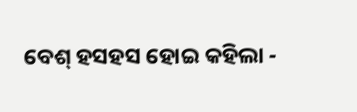ବେଶ୍ ହସହସ ହୋଇ କହିଲା -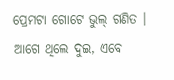ପ୍ରେମଟା ଗୋଟେ ଭୁଲ୍ ଗଣିତ । ଆଗେ ଥିଲେ ଦୁଇ, ଏବେ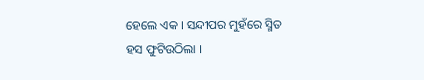ହେଲେ ଏକ । ସନ୍ଦୀପର ମୁହଁରେ ସ୍ମିତ ହସ ଫୁଟିଉଠିଲା ।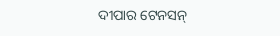ଦୀପାର ଟେନସନ୍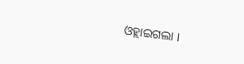ଓହ୍ଲାଇଗଲା ।